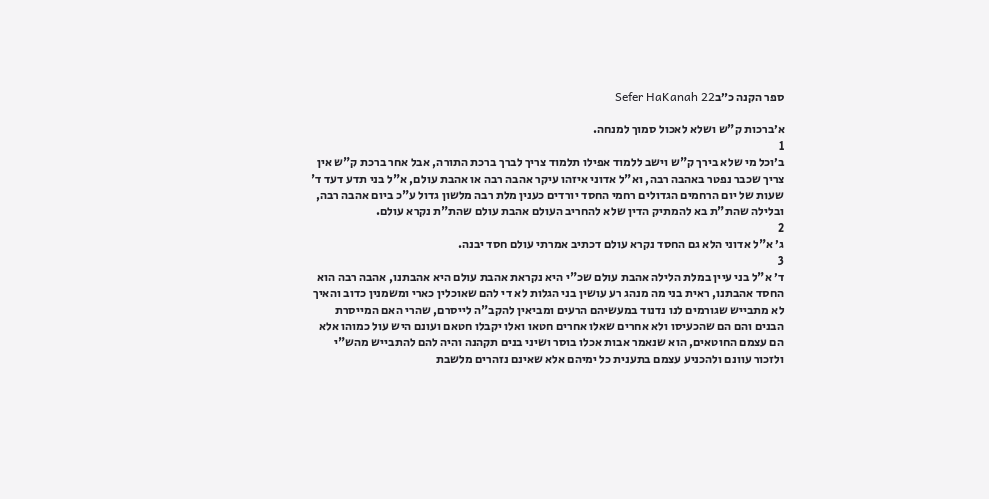ספר הקנה כ״בSefer HaKanah 22

א׳ברכות ק"ש ושלא לאכול סמוך למנחה.
1
ב׳וכל מי שלא בירך ק"ש וישב ללמוד אפילו תלמוד צריך לברך ברכת התורה, אבל אחר ברכת ק"ש אין צריך שכבר נפטר באהבה רבה, וא"ל אדוני איזהו עיקר אהבה רבה או אהבת עולם, א"ל בני תדע דעד ד' שעות של יום הרחמים הגדולים רחמי החסד יורדים כענין מלת רבה מלשון גדול ע"כ ביום אהבה רבה, ובלילה שהת"ת בא להמתיק הדין שלא להחריב העולם אהבת עולם שהת"ת נקרא עולם.
2
ג׳ א"ל אדוני הלא גם החסד נקרא עולם דכתיב אמרתי עולם חסד יבנה.
3
ד׳ א"ל בני עיין במלת הלילה אהבת עולם שכ"י היא נקראת אהבת עולם היא אהבתנו, אהבה רבה הוא החסד אהבתנו, ראית בני מה מנהג רע עושין בני הגלות לא די להם שאוכלין כארי ומשמנין כדוב והאיך לא מתבייש שגורמים לנו נדנוד במעשיהם הרעים ומביאין להקב"ה לייסרם, שהרי האם המייסרת הבנים והם הם שהכעיסו ולא אחרים שאלו אחרים חטאו ואלו יקבלו חטאם ועונם היש עול כמוהו אלא הם עצמם החוטאים, הוא שנאמר אבות אכלו בוסר ושיני בנים תקהנה והיה להם להתבייש מהש"י ולזכור עוונם ולהכניע עצמם בתענית כל ימיהם אלא שאינם נזהרים מלשבת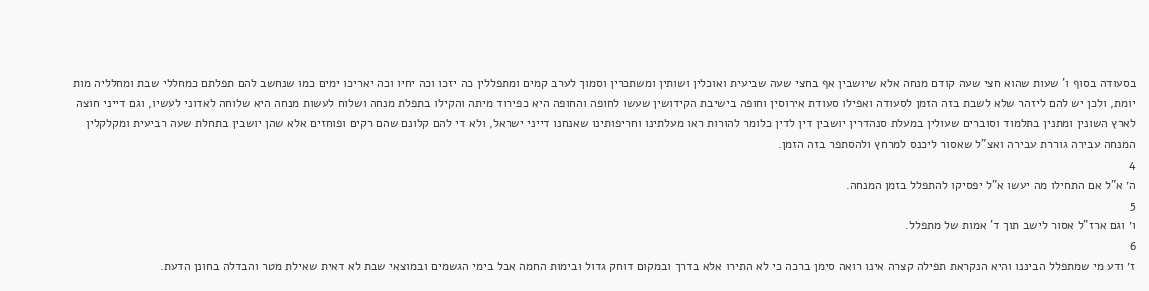בסעודה בסוף ו' שעות שהוא חצי שעה קודם מנחה אלא שיושבין אף בחצי שעה שביעית ואוכלין ושותין ומשתכרין וסמוך לערב קמים ומתפללין כה יזכו וכה יחיו וכה יאריכו ימים כמו שנחשב להם תפלתם כמחללי שבת ומחלליה מות יומת, ולכן יש להם ליזהר שלא לשבת בזה הזמן לסעודה ואפילו סעודת אירוסין וחופה בישיבת הקידושין שעשו לחופה והחופה היא כפירוד מיתה והקילו בתפלת מנחה ושלוח לעשות מנחה היא שלוחה לאדוני לעשיו, וגם דייני חוצה לארץ השונין ומתנין בתלמוד וסוברים שעולין במעלת סנהדרין יושבין דין לדין כלומר להורות ראו מעלתינו וחריפותינו שאנחנו דייני ישראל, ולא די להם קלונם שהם רקים ופוחזים אלא שהן יושבין בתחלת שעה רביעית ומקלקלין המנחה עבירה גוררת עבירה ואצ"ל שאסור ליכנס למרחץ ולהסתפר בזה הזמן.
4
ה׳ א"ל אם התחילו מה יעשו א"ל יפסיקו להתפלל בזמן המנחה.
5
ו׳ וגם ארז"ל אסור לישב תוך ד' אמות של מתפלל.
6
ז׳ ודע מי שמתפלל הביננו והיא הנקראת תפילה קצרה אינו רואה סימן ברכה כי לא התירו אלא בדרך ובמקום דוחק גדול ובימות החמה אבל בימי הגשמים ובמוצאי שבת לא דאית שאילת מטר והבדלה בחונן הדעת.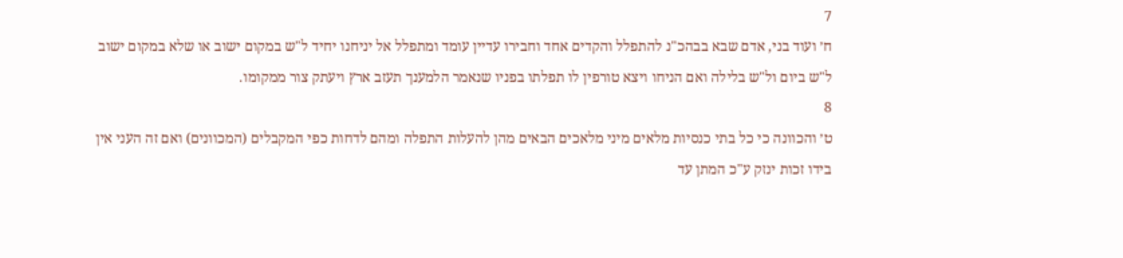7
ח׳ ועוד בני, אדם שבא בבהכ"נ להתפלל והקדים אחד וחבירו עדיין עומד ומתפלל אל יניחנו יחיד ל"ש במקום ישוב או שלא במקום ישוב ל"ש ביום ול"ש בלילה ואם הניחו ויצא טורפין לו תפלתו בפניו שנאמר הלמענך תעזב ארץ ויעתק צור ממקומו.
8
ט׳ והכוונה כי כל בתי כנסיות מלאים מיני מלאכים הבאים מהן להעלות התפלה ומהם לדחות כפי המקבלים (המכוונים) ואם זה העני אין בידו זכות ינזק ע"כ המתן עד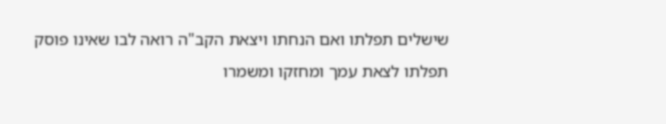שישלים תפלתו ואם הנחתו ויצאת הקב"ה רואה לבו שאינו פוסק תפלתו לצאת עמך ומחזקו ומשמרו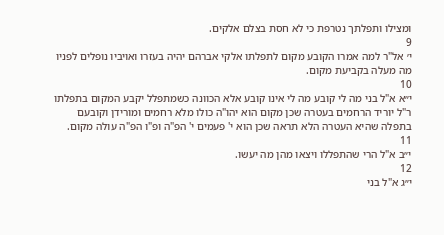ומצילו ותפלתך נטרפת כי לא חסת בצלם אלקים.
9
י׳ אל"ר למה אמרו הקובע מקום לתפלתו אלקי אברהם יהיה בעזרו ואויביו נופלים לפניו מה מעלה בקביעת מקום.
10
י״א א"ל בני מה לי קובע מה לי אינו קובע אלא הכוונה כשמתפלל יקבע המקום בתפלתו ר"ל יוריד הרחמים בעטרה שכן מקום הוא יהו"ה כולו מלא רחמים ומורידן וקובעם בתפלה שהיא העטרה הלא תראה שכן הוא י' פעמים י' הפ"ה ופ"ו הפ"ה עולה מקום.
11
י״ב א"ל הרי שהתפללו ויצאו מהן מה יעשו.
12
י״ג א"ל בני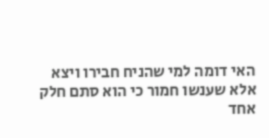האי דומה למי שהניח חבירו ויצא אלא שענשו חמור כי הוא סתם חלק אחד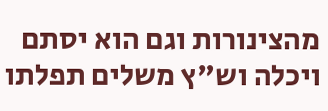מהצינורות וגם הוא יסתם ויכלה וש"ץ משלים תפלתו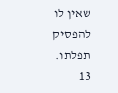שאין לו להפסיק תפלתו.
13